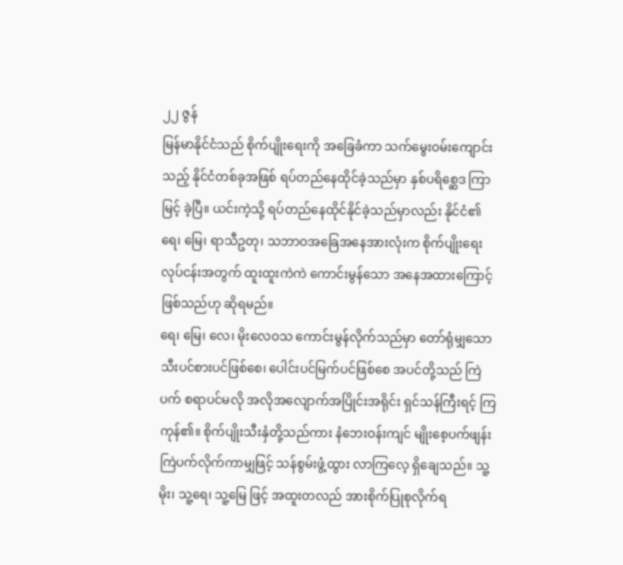၂၂ ဇွန်
မြန်မာနိုင်ငံသည် စိုက်ပျိုးရေးကို အခြေခံကာ သက်မွေးဝမ်းကျောင်းသည့် နိုင်ငံတစ်ခုအဖြစ် ရပ်တည်နေထိုင်ခဲ့သည်မှာ နှစ်ပရိစ္ဆေဒ ကြာမြင့် ခဲ့ပြီ။ ယင်းကဲ့သို့ ရပ်တည်နေထိုင်နိုင်ခဲ့သည်မှာလည်း နိုင်ငံ၏ ရေ၊ မြေ၊ ရာသီဥတု၊ သဘာဝအခြေအနေအားလုံးက စိုက်ပျိုးရေးလုပ်ငန်းအတွက် ထူးထူးကဲကဲ ကောင်းမွန်သော အနေအထားကြောင့်ဖြစ်သည်ဟု ဆိုရမည်။
ရေ၊ မြေ၊ လေ၊ မိုးလေဝသ ကောင်းမွန်လိုက်သည်မှာ တော်ရုံမျှသော သီးပင်စားပင်ဖြစ်စေ၊ ပေါင်းပင်မြက်ပင်ဖြစ်စေ အပင်တို့သည် ကြဲပက် စရာပင်မလို အလိုအလျောက်အပြိုင်းအရိုင်း ရှင်သန်ကြီးရင့် ကြကုန်၏။ စိုက်ပျိုးသီးနှံတို့သည်ကား နံဘေးဝန်းကျင် မျိုးစေ့ပက်ဖျန်း ကြဲပက်လိုက်ကာမျှဖြင့် သန်စွမ်းဖွံ့ထွား လာကြလေ့ ရှိချေသည်။ သူ့မိုး၊ သူ့ရေ၊ သူ့မြေ ဖြင့် အထူးတလည် အားစိုက်ပြုစုလိုက်ရ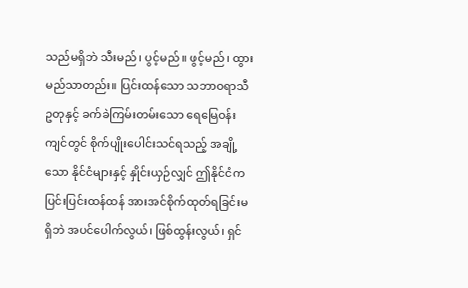သည်မရှိဘဲ သီးမည်၊ ပွင့်မည်။ ဖွင့်မည်၊ ထွားမည်သာတည်း။ ပြင်းထန်သော သဘာဝရာသီဥတုနှင့် ခက်ခဲကြမ်းတမ်းသော ရေမြေဝန်းကျင်တွင် စိုက်ပျိုးပေါင်းသင်ရသည့် အချို့သော နိုင်ငံများနှင့် နှိုင်းယှဉ်လျှင် ဤနိုင်ငံက ပြင်းပြင်းထန်ထန် အားအင်စိုက်ထုတ်ရခြင်းမရှိဘဲ အပင်ပေါက်လွယ်၊ ဖြစ်ထွန်းလွယ်၊ ရှင်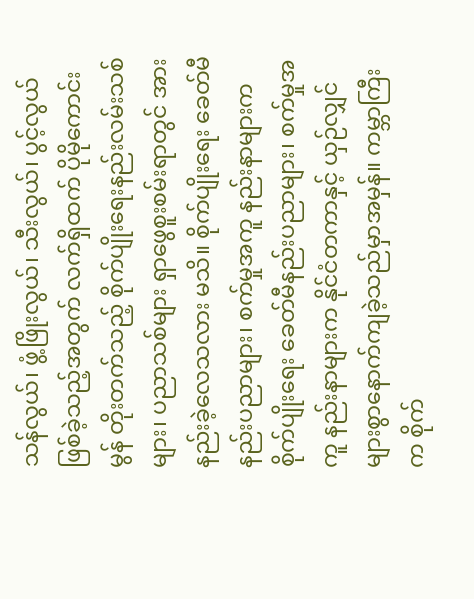သန်လွယ်၊ ဖွံ့ဖြိုးလွယ်၊ သီးလွယ်၊ ပွင့်လွယ် ဖြစ်ခဲ့သည့်အတွက် လက်ရှိထက် ပိုမိုကောင်းမွန် တိုးတက်သည့် စိုက်ပျိုးရေးနည်းလမ်းသစ် များ၊ ပညာသစ်များ ရှာဖွေစူးစမ်းရာတွင် အားနည်းခဲ့လေသလား မသိ။ စိုက်ပျိုးရေး ခေတ်မီနည်းပညာများ၊ စက်မှုအကူ နည်းနာများက စိုက်ပျိုးရေး ခေတ်မီနည်းပညာများ၊ စက်မှုအကူ နည်းနာများက နိုင်ငံတကာနှင့် ယှဉ်လျှင် များစွာနောက်ကျခဲ့သည်မှာအမှန်။ ကမ္ဘာကြီးက စိုက်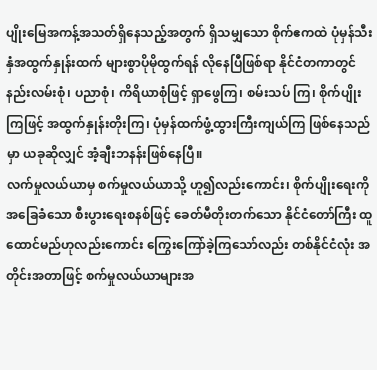ပျိုးမြေအကန့်အသတ်ရှိနေသည့်အတွက် ရှိသမျှသော စိုက်ဧကထဲ ပုံမှန်သီးနှံအထွက်နှုန်းထက် များစွာပိုမိုထွက်ရန် လိုနေပြီဖြစ်ရာ နိုင်ငံတကာတွင် နည်းလမ်းစုံ၊ ပညာစုံ၊ ကိရိယာစုံဖြင့် ရှာဖွေကြ၊ စမ်းသပ် ကြ၊ စိုက်ပျိုးကြဖြင့် အထွက်နှုန်းတိုးကြ၊ ပုံမှန်ထက်ဖွံ့ထွားကြီးကျယ်ကြ ဖြစ်နေသည်မှာ ယခုဆိုလျှင် အံ့ချီးဘနန်းဖြစ်နေပြီ။
လက်မှုလယ်ယာမှ စက်မှုလယ်ယာသို့ ဟူ၍လည်းကောင်း၊ စိုက်ပျိုးရေးကို အခြေခံသော စီးပွားရေးစနစ်ဖြင့် ခေတ်မီတိုးတက်သော နိုင်ငံတော်ကြီး ထူထောင်မည်ဟုလည်းကောင်း ကြွေးကြော်ခဲ့ကြသော်လည်း တစ်နိုင်ငံလုံး အတိုင်းအတာဖြင့် စက်မှုလယ်ယာများအ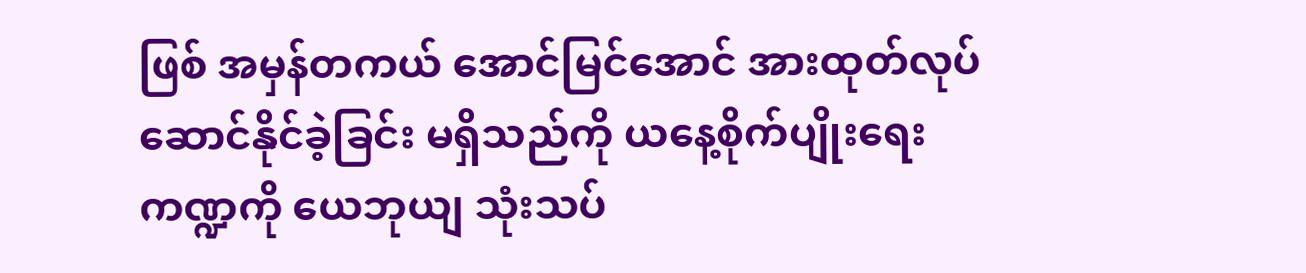ဖြစ် အမှန်တကယ် အောင်မြင်အောင် အားထုတ်လုပ်ဆောင်နိုင်ခဲ့ခြင်း မရှိသည်ကို ယနေ့စိုက်ပျိုးရေးကဏ္ဍကို ယေဘုယျ သုံးသပ်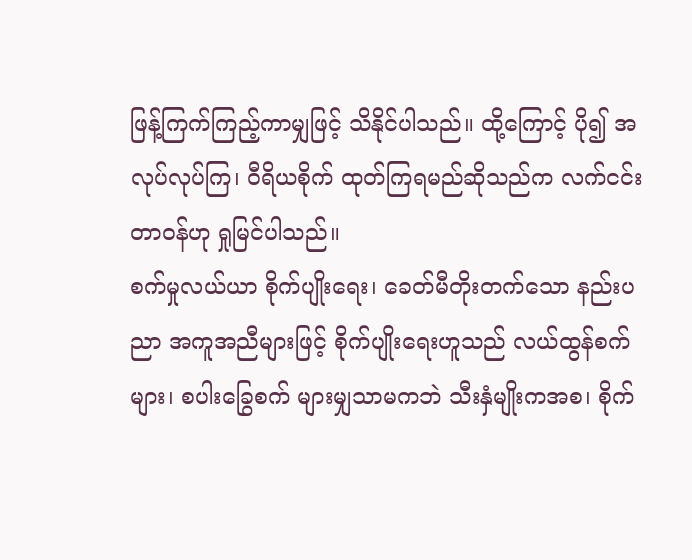ဖြန့်ကြက်ကြည့်ကာမျှဖြင့် သိနိုင်ပါသည်။ ထို့ကြောင့် ပို၍ အလုပ်လုပ်ကြ၊ ဝီရိယစိုက် ထုတ်ကြရမည်ဆိုသည်က လက်ငင်းတာဝန်ဟု ရှုမြင်ပါသည်။
စက်မှုလယ်ယာ စိုက်ပျိုးရေး၊ ခေတ်မီတိုးတက်သော နည်းပညာ အကူအညီများဖြင့် စိုက်ပျိုးရေးဟူသည် လယ်ထွန်စက်များ၊ စပါးခြွေစက် များမျှသာမကဘဲ သီးနှံမျိုးကအစ၊ စိုက်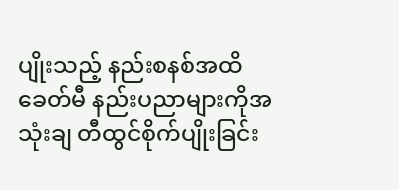ပျိုးသည့် နည်းစနစ်အထိ ခေတ်မီ နည်းပညာများကိုအသုံးချ တီထွင်စိုက်ပျိုးခြင်း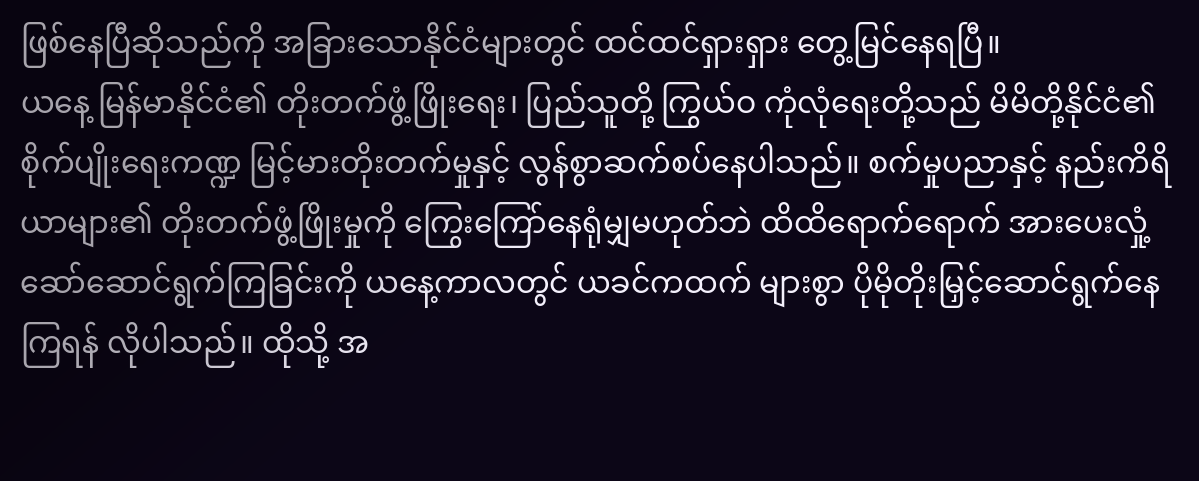ဖြစ်နေပြီဆိုသည်ကို အခြားသောနိုင်ငံများတွင် ထင်ထင်ရှားရှား တွေ့မြင်နေရပြီ။
ယနေ့ မြန်မာနိုင်ငံ၏ တိုးတက်ဖွံ့ဖြိုးရေး၊ ပြည်သူတို့ ကြွယ်ဝ ကုံလုံရေးတို့သည် မိမိတို့နိုင်ငံ၏ စိုက်ပျိုးရေးကဏ္ဍ မြင့်မားတိုးတက်မှုနှင့် လွန်စွာဆက်စပ်နေပါသည်။ စက်မှုပညာနှင့် နည်းကိရိယာများ၏ တိုးတက်ဖွံ့ဖြိုးမှုကို ကြွေးကြော်နေရုံမျှမဟုတ်ဘဲ ထိထိရောက်ရောက် အားပေးလှုံ့ဆော်ဆောင်ရွက်ကြခြင်းကို ယနေ့ကာလတွင် ယခင်ကထက် များစွာ ပိုမိုတိုးမြှင့်ဆောင်ရွက်နေကြရန် လိုပါသည်။ ထိုသို့ အ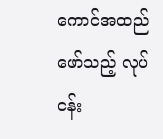ကောင်အထည်ဖော်သည့် လုပ်ငန်း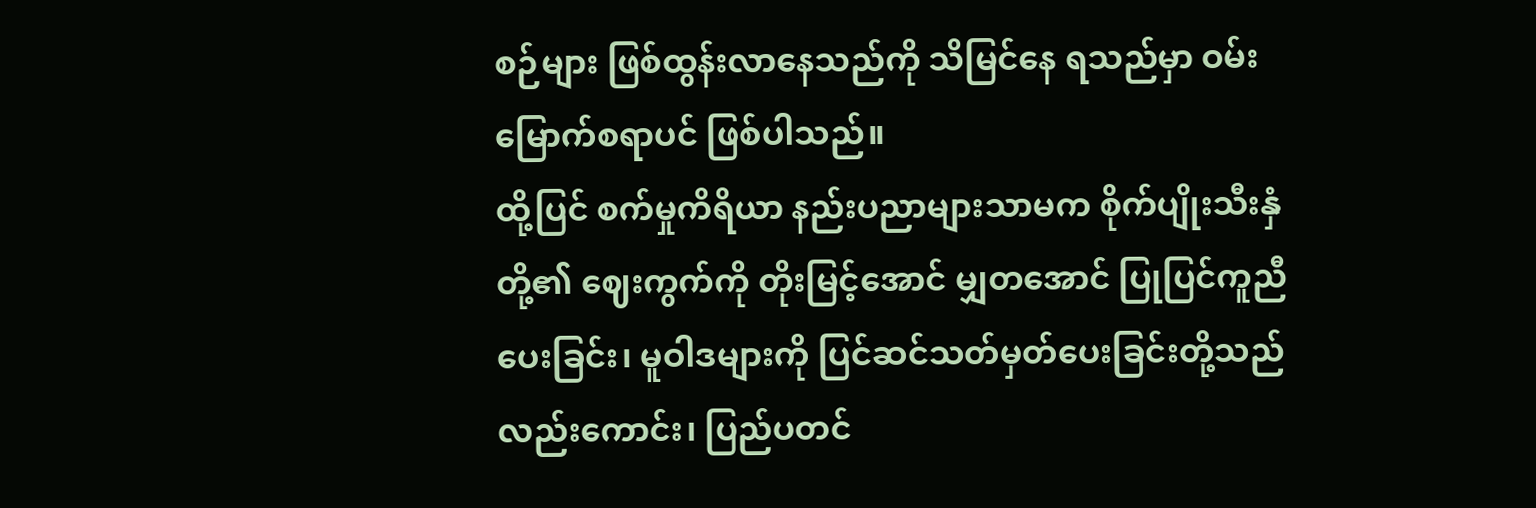စဉ်များ ဖြစ်ထွန်းလာနေသည်ကို သိမြင်နေ ရသည်မှာ ဝမ်းမြောက်စရာပင် ဖြစ်ပါသည်။
ထို့ပြင် စက်မှုကိရိယာ နည်းပညာများသာမက စိုက်ပျိုးသီးနှံတို့၏ ဈေးကွက်ကို တိုးမြင့်အောင် မျှတအောင် ပြုပြင်ကူညီပေးခြင်း၊ မူဝါဒများကို ပြင်ဆင်သတ်မှတ်ပေးခြင်းတို့သည်လည်းကောင်း၊ ပြည်ပတင်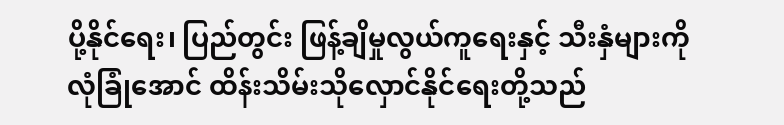ပို့နိုင်ရေး၊ ပြည်တွင်း ဖြန့်ချိမှုလွယ်ကူရေးနှင့် သီးနှံများကို လုံခြုံအောင် ထိန်းသိမ်းသိုလှောင်နိုင်ရေးတို့သည်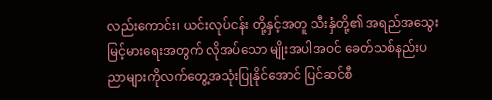လည်းကောင်း၊ ယင်းလုပ်ငန်း တို့နှင့်အတူ သီးနှံတို့၏ အရည်အသွေး မြင့်မားရေးအတွက် လိုအပ်သော မျိုးအပါအဝင် ခေတ်သစ်နည်းပညာများကိုလက်တွေ့အသုံးပြုနိုင်အောင် ပြင်ဆင်စီ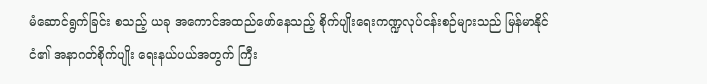မံဆောင်ရွက်ခြင်း စသည့် ယခု အကောင်အထည်ဖော်နေသည့် စိုက်ပျိုးရေးကဏ္ဍလုပ်ငန်းစဉ်များသည် မြန်မာနိုင်ငံ၏ အနာဂတ်စိုက်ပျိုး ရေးနယ်ပယ်အတွက် ကြီး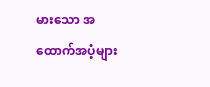မားသော အထောက်အပံ့များ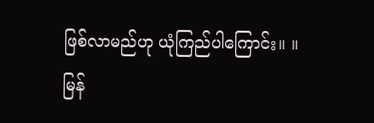ဖြစ်လာမည်ဟု ယုံကြည်ပါကြောင်း။ ။
မြန်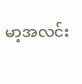မာ့အလင်း